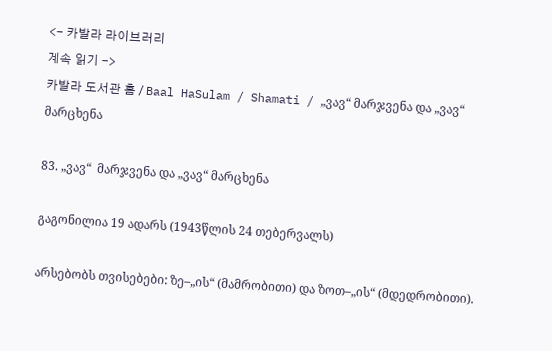<- 카발라 라이브러리
계속 읽기 ->
카발라 도서관 홈 / Baal HaSulam / Shamati / „ვავ“ მარჯვენა და „ვავ“ მარცხენა

83. „ვავ“  მარჯვენა და „ვავ“ მარცხენა

გაგონილია 19 ადარს (1943წლის 24 თებერვალს)

არსებობს თვისებები: ზე–„ის“ (მამრობითი) და ზოთ–„ის“ (მდედრობითი).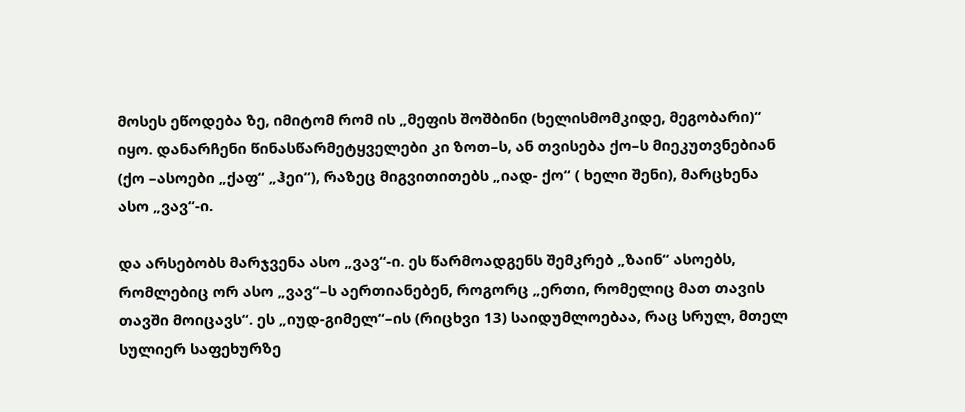მოსეს ეწოდება ზე, იმიტომ რომ ის „მეფის შოშბინი (ხელისმომკიდე, მეგობარი)“ იყო. დანარჩენი წინასწარმეტყველები კი ზოთ–ს, ან თვისება ქო–ს მიეკუთვნებიან (ქო –ასოები „ქაფ“ „ჰეი“), რაზეც მიგვითითებს „იად- ქო“ ( ხელი შენი), მარცხენა ასო „ვავ“-ი.

და არსებობს მარჯვენა ასო „ვავ“-ი. ეს წარმოადგენს შემკრებ „ზაინ“ ასოებს, რომლებიც ორ ასო „ვავ“–ს აერთიანებენ, როგორც „ერთი, რომელიც მათ თავის თავში მოიცავს“. ეს „იუდ-გიმელ“–ის (რიცხვი 13) საიდუმლოებაა, რაც სრულ, მთელ სულიერ საფეხურზე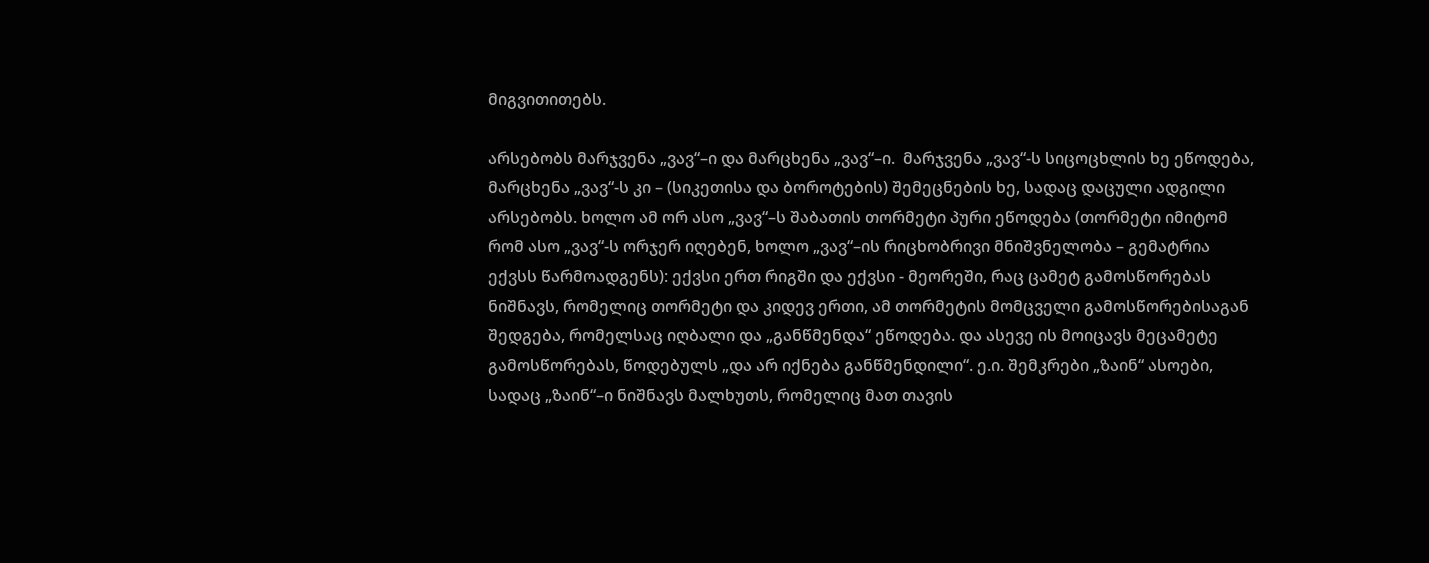მიგვითითებს.

არსებობს მარჯვენა „ვავ“–ი და მარცხენა „ვავ“–ი.  მარჯვენა „ვავ“-ს სიცოცხლის ხე ეწოდება, მარცხენა „ვავ“-ს კი – (სიკეთისა და ბოროტების) შემეცნების ხე, სადაც დაცული ადგილი არსებობს. ხოლო ამ ორ ასო „ვავ“–ს შაბათის თორმეტი პური ეწოდება (თორმეტი იმიტომ რომ ასო „ვავ“-ს ორჯერ იღებენ, ხოლო „ვავ“–ის რიცხობრივი მნიშვნელობა – გემატრია ექვსს წარმოადგენს): ექვსი ერთ რიგში და ექვსი - მეორეში, რაც ცამეტ გამოსწორებას ნიშნავს, რომელიც თორმეტი და კიდევ ერთი, ამ თორმეტის მომცველი გამოსწორებისაგან შედგება, რომელსაც იღბალი და „განწმენდა“ ეწოდება. და ასევე ის მოიცავს მეცამეტე გამოსწორებას, წოდებულს „და არ იქნება განწმენდილი“. ე.ი. შემკრები „ზაინ“ ასოები, სადაც „ზაინ“–ი ნიშნავს მალხუთს, რომელიც მათ თავის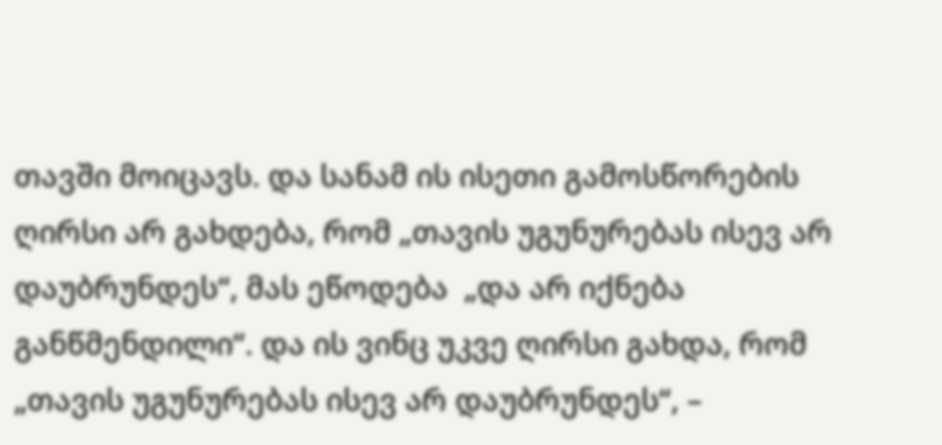თავში მოიცავს. და სანამ ის ისეთი გამოსწორების ღირსი არ გახდება, რომ „თავის უგუნურებას ისევ არ დაუბრუნდეს“, მას ეწოდება  „და არ იქნება განწმენდილი“. და ის ვინც უკვე ღირსი გახდა, რომ „თავის უგუნურებას ისევ არ დაუბრუნდეს“, –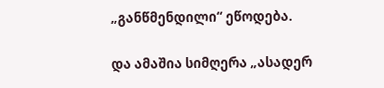„განწმენდილი“ ეწოდება.

და ამაშია სიმღერა „ასადერ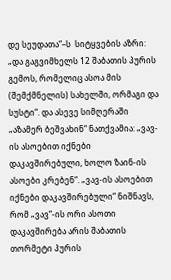დე სეუდათა“–ს  სიტყვების აზრი: „და გაგვიმხელს 12 შაბათის პურის გემოს, რომელიც ასოა მის (შემქმნელის) სახელში, ორმაგი და სუსტი“. და ასევე სიმღერაში „აზამერ ბეშვახინ“ ნათქვამია: „ვავ-ის ასოებით იქნები დაკავშირებული, ხოლო ზაინ-ის ასოები კრებენ“. „ვავ-ის ასოებით იქნები დაკავშირებული“ ნიშნავს, რომ „ვავ“-ის ორი ასოთი დაკავშირება არის შაბათის თორმეტი პურის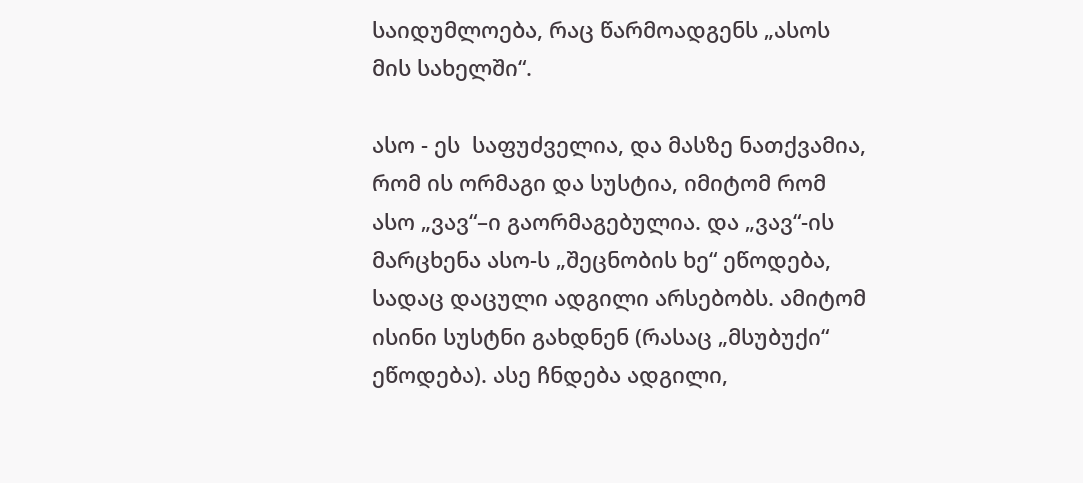საიდუმლოება, რაც წარმოადგენს „ასოს მის სახელში“.

ასო - ეს  საფუძველია, და მასზე ნათქვამია, რომ ის ორმაგი და სუსტია, იმიტომ რომ ასო „ვავ“–ი გაორმაგებულია. და „ვავ“-ის მარცხენა ასო-ს „შეცნობის ხე“ ეწოდება, სადაც დაცული ადგილი არსებობს. ამიტომ ისინი სუსტნი გახდნენ (რასაც „მსუბუქი“ ეწოდება). ასე ჩნდება ადგილი,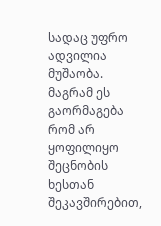სადაც უფრო ადვილია მუშაობა. მაგრამ ეს გაორმაგება რომ არ ყოფილიყო შეცნობის ხესთან შეკავშირებით,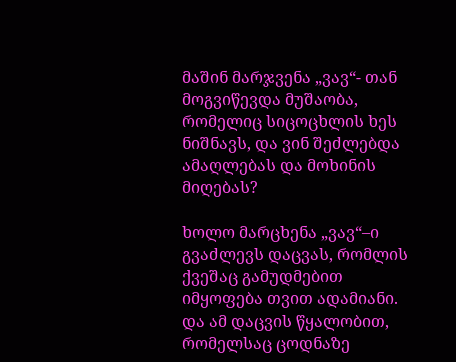მაშინ მარჯვენა „ვავ“- თან მოგვიწევდა მუშაობა, რომელიც სიცოცხლის ხეს ნიშნავს, და ვინ შეძლებდა ამაღლებას და მოხინის მიღებას?

ხოლო მარცხენა „ვავ“–ი გვაძლევს დაცვას, რომლის ქვეშაც გამუდმებით იმყოფება თვით ადამიანი. და ამ დაცვის წყალობით, რომელსაც ცოდნაზე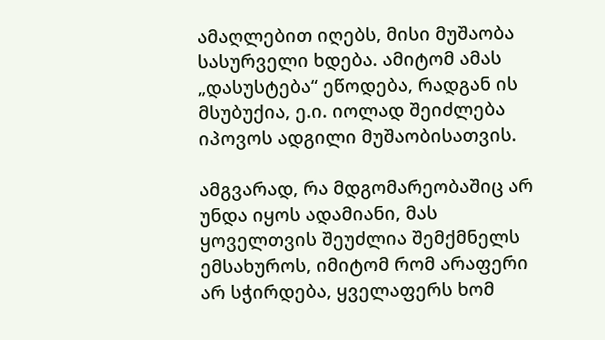ამაღლებით იღებს, მისი მუშაობა სასურველი ხდება. ამიტომ ამას „დასუსტება“ ეწოდება, რადგან ის მსუბუქია, ე.ი. იოლად შეიძლება იპოვოს ადგილი მუშაობისათვის.

ამგვარად, რა მდგომარეობაშიც არ უნდა იყოს ადამიანი, მას ყოველთვის შეუძლია შემქმნელს ემსახუროს, იმიტომ რომ არაფერი არ სჭირდება, ყველაფერს ხომ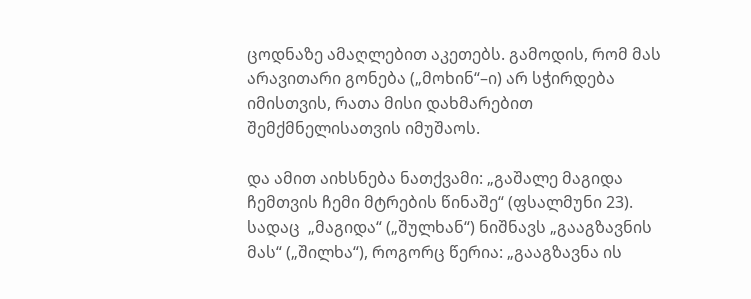ცოდნაზე ამაღლებით აკეთებს. გამოდის, რომ მას არავითარი გონება („მოხინ“–ი) არ სჭირდება იმისთვის, რათა მისი დახმარებით შემქმნელისათვის იმუშაოს.

და ამით აიხსნება ნათქვამი: „გაშალე მაგიდა  ჩემთვის ჩემი მტრების წინაშე“ (ფსალმუნი 23). სადაც  „მაგიდა“ („შულხან“) ნიშნავს „გააგზავნის მას“ („შილხა“), როგორც წერია: „გააგზავნა ის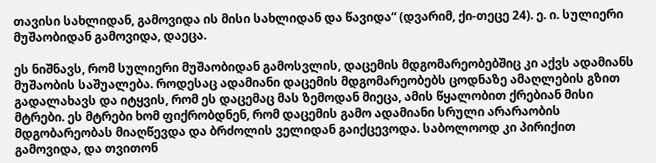თავისი სახლიდან, გამოვიდა ის მისი სახლიდან და წავიდა“ (დვარიმ, ქი-თეცე 24). ე. ი. სულიერი მუშაობიდან გამოვიდა, დაეცა.

ეს ნიშნავს, რომ სულიერი მუშაობიდან გამოსვლის, დაცემის მდგომარეობებშიც კი აქვს ადამიანს  მუშაობის საშუალება. როდესაც ადამიანი დაცემის მდგომარეობებს ცოდნაზე ამაღლების გზით გადალახავს და იტყვის, რომ ეს დაცემაც მას ზემოდან მიეცა, ამის წყალობით ქრებიან მისი მტრები. ეს მტრები ხომ ფიქრობდნენ, რომ დაცემის გამო ადამიანი სრული არარაობის მდგობარეობას მიაღწევდა და ბრძოლის ველიდან გაიქცევოდა. საბოლოოდ კი პირიქით გამოვიდა, და თვითონ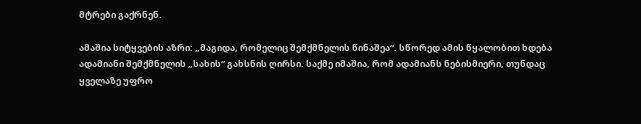მტრები გაქრნენ.

ამაშია სიტყვების აზრი: „მაგიდა, რომელიც შემქმნელის წინაშეა“. სწორედ ამის წყალობით ხდება ადამიანი შემქმნელის „სახის“ გახსნის ღირსი. საქმე იმაშია, რომ ადამიანს ნებისმიერი, თუნდაც ყველაზე უფრო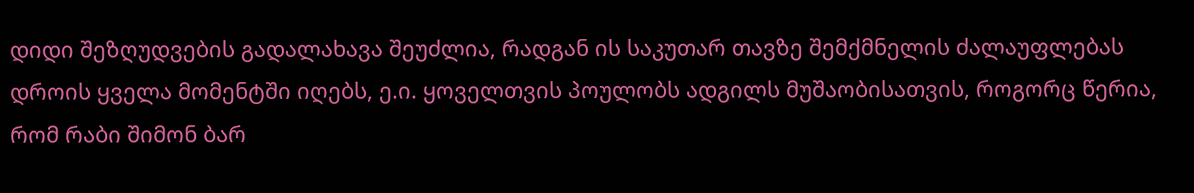დიდი შეზღუდვების გადალახავა შეუძლია, რადგან ის საკუთარ თავზე შემქმნელის ძალაუფლებას დროის ყველა მომენტში იღებს, ე.ი. ყოველთვის პოულობს ადგილს მუშაობისათვის, როგორც წერია, რომ რაბი შიმონ ბარ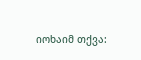იოხაიმ თქვა: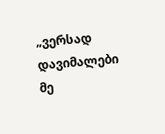„ვერსად დავიმალები მე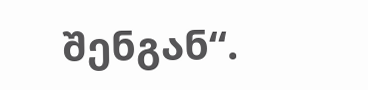შენგან“.